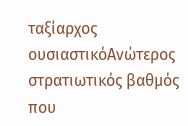ταξίαρχος
ουσιαστικόΑνώτερος στρατιωτικός βαθμός που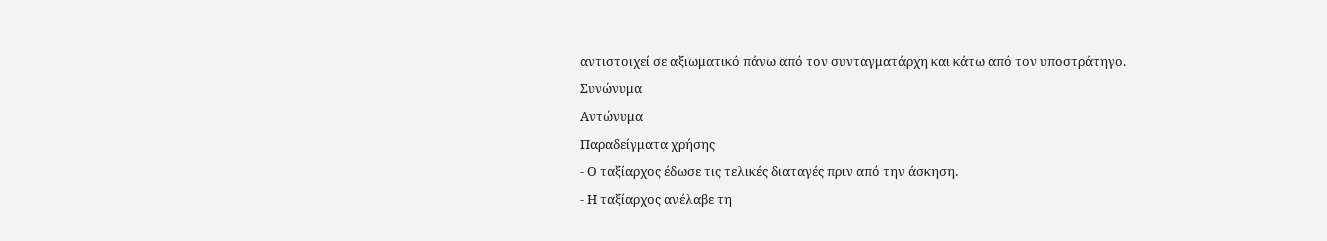αντιστοιχεί σε αξιωματικό πάνω από τον συνταγματάρχη και κάτω από τον υποστράτηγο.
Συνώνυμα
Αντώνυμα
Παραδείγματα χρήσης
- Ο ταξίαρχος έδωσε τις τελικές διαταγές πριν από την άσκηση.
- Η ταξίαρχος ανέλαβε τη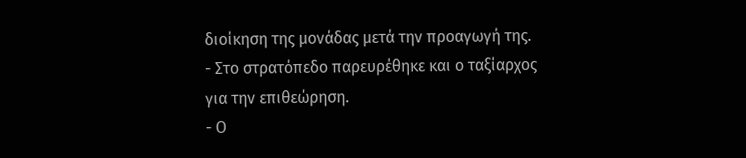διοίκηση της μονάδας μετά την προαγωγή της.
- Στο στρατόπεδο παρευρέθηκε και ο ταξίαρχος για την επιθεώρηση.
- Ο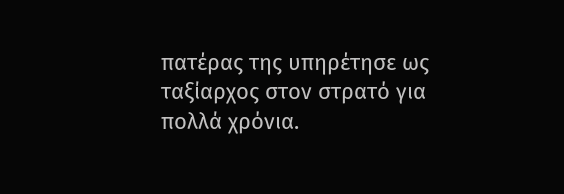πατέρας της υπηρέτησε ως ταξίαρχος στον στρατό για πολλά χρόνια.